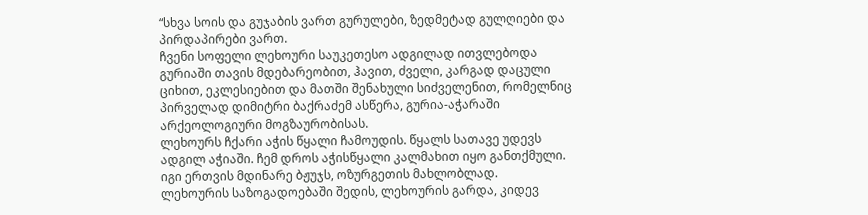“სხვა სოის და გუჯაბის ვართ გურულები, ზედმეტად გულღიები და პირდაპირები ვართ.
ჩვენი სოფელი ლეხოური საუკეთესო ადგილად ითვლებოდა გურიაში თავის მდებარეობით, ჰავით, ძველი, კარგად დაცული ციხით, ეკლესიებით და მათში შენახული სიძველენით, რომელნიც პირველად დიმიტრი ბაქრაძემ ასწერა, გურია-აჭარაში არქეოლოგიური მოგზაურობისას.
ლეხოურს ჩქარი აჭის წყალი ჩამოუდის. წყალს სათავე უდევს ადგილ აჭიაში. ჩემ დროს აჭისწყალი კალმახით იყო განთქმული. იგი ერთვის მდინარე ბჟუჯს, ოზურგეთის მახლობლად.
ლეხოურის საზოგადოებაში შედის, ლეხოურის გარდა, კიდევ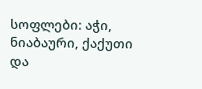სოფლები: აჭი, ნიაბაური, ქაქუთი და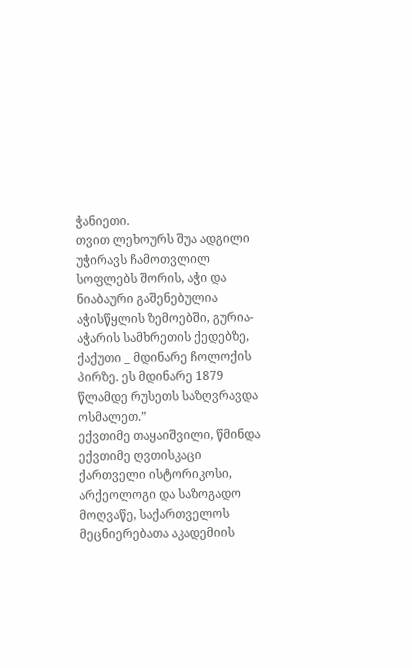ჭანიეთი.
თვით ლეხოურს შუა ადგილი უჭირავს ჩამოთვლილ სოფლებს შორის, აჭი და ნიაბაური გაშენებულია აჭისწყლის ზემოებში, გურია-აჭარის სამხრეთის ქედებზე, ქაქუთი _ მდინარე ჩოლოქის პირზე. ეს მდინარე 1879 წლამდე რუსეთს საზღვრავდა ოსმალეთ.”
ექვთიმე თაყაიშვილი, წმინდა ექვთიმე ღვთისკაცი
ქართველი ისტორიკოსი, არქეოლოგი და საზოგადო მოღვაწე, საქართველოს მეცნიერებათა აკადემიის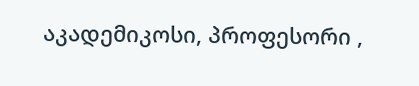აკადემიკოსი, პროფესორი ,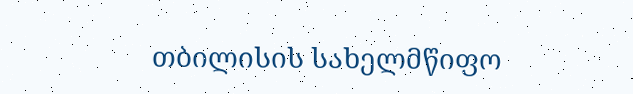თბილისის სახელმწიფო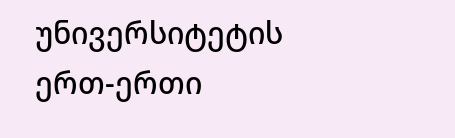უნივერსიტეტის ერთ-ერთი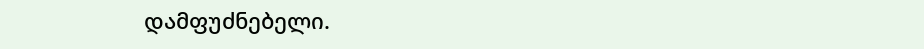დამფუძნებელი.